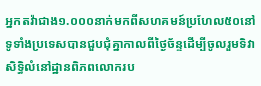អ្នកតវ៉ាជាង១.០០០នាក់មកពីសហគមន៍ប្រហែល៥០នៅទូទាំងប្រទេសបានជួបជុំគ្នាកាលពីថ្ងៃច័ន្ទដើម្បីចូលរួមទិវាសិទ្ធិលំនៅដ្ឋានពិភពលោករប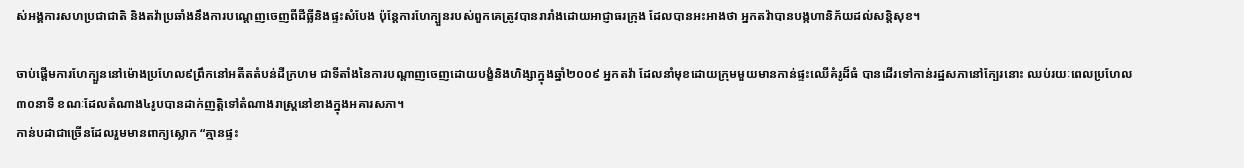ស់អង្គការសហប្រជាជាតិ និងតវ៉ាប្រឆាំងនឹងការបណ្តេញចេញពីដីធ្លីនិងផ្ទះសំបែង ប៉ុន្តែការហែក្បួនរបស់ពួកគេត្រូវបានរារាំងដោយអាជ្ញាធរក្រុង ដែលបានអះអាងថា អ្នកតវ៉ាបានបង្កហានិភ័យដល់សន្តិសុខ។

ចាប់ផ្តើមការហែក្បួននៅម៉ោងប្រហែល៩ព្រឹកនៅអតីតតំបន់ដីក្រហម ជាទីតាំងនៃការបណ្តាញចេញដោយបង្ខំនិងហិង្សាក្នុងឆ្នាំ២០០៩ អ្នកតវ៉ា ដែលនាំមុខដោយក្រុមមួយមានកាន់ផ្ទះឈើគំរូដ៏ធំ បានដើរទៅកាន់រដ្ឋសភានៅក្បែរនោះ ឈប់រយៈពេលប្រហែល៣០នាទី ខណៈដែលតំណាង៤រូបបានដាក់ញត្តិទៅតំណាងរាស្ត្រនៅខាងក្នុងអគារសភា។
កាន់បដាជាច្រើនដែលរួមមានពាក្យស្លោក “គ្មានផ្ទះ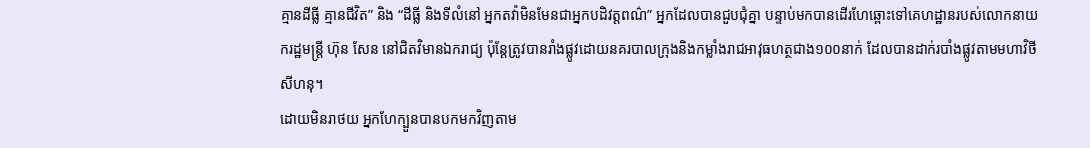គ្មានដីធ្លី គ្មានជីវិត” និង “ដីធ្លី និងទីលំនៅ អ្នកតវ៉ាមិនមែនជាអ្នកបដិវត្តពណ៌” អ្នកដែលបានជួបជុំគ្នា បន្ទាប់មកបានដើរហែឆ្ពោះទៅគេហដ្ឋានរបស់លោកនាយករដ្ឋមន្ត្រី ហ៊ុន សែន នៅជិតវិមានឯករាជ្យ ប៉ុន្តែត្រូវបានរាំងផ្លូវដោយនគរបាលក្រុងនិងកម្លាំងរាជអាវុធហត្ថជាង១០០នាក់ ដែលបានដាក់របាំងផ្លូវតាមមហាវិថី សីហនុ។
ដោយមិនរាថយ អ្នកហែក្បួនបានបកមកវិញតាម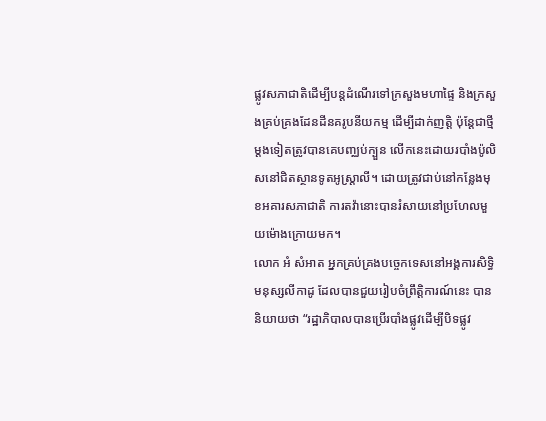ផ្លូវសភាជាតិដើម្បីបន្តដំណើរទៅក្រសួងមហាផ្ទៃ និងក្រសួងគ្រប់គ្រងដែនដីនគរូបនីយកម្ម ដើម្បីដាក់ញត្តិ ប៉ុន្តែជាថ្មីម្តងទៀតត្រូវបានគេបញ្ឈប់ក្បួន លើកនេះដោយរបាំងប៉ូលិសនៅជិតស្ថានទូតអូស្ត្រាលី។ ដោយត្រូវជាប់នៅកន្លែងមុខអគារសភាជាតិ ការតវ៉ានោះបានរំសាយនៅប្រហែលមួយម៉ោងក្រោយមក។
លោក អំ សំអាត អ្នកគ្រប់គ្រងបច្ចេកទេសនៅអង្គការសិទ្ធិមនុស្សលីកាដូ ដែលបានជួយរៀបចំព្រឹត្តិការណ៍នេះ បាននិយាយថា “រដ្ឋាភិបាលបានប្រើរបាំងផ្លូវដើម្បីបិទផ្លូវ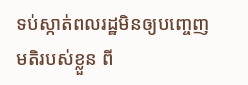ទប់ស្កាត់ពលរដ្ឋមិនឲ្យបញ្ចេញមតិរបស់ខ្លួន ពី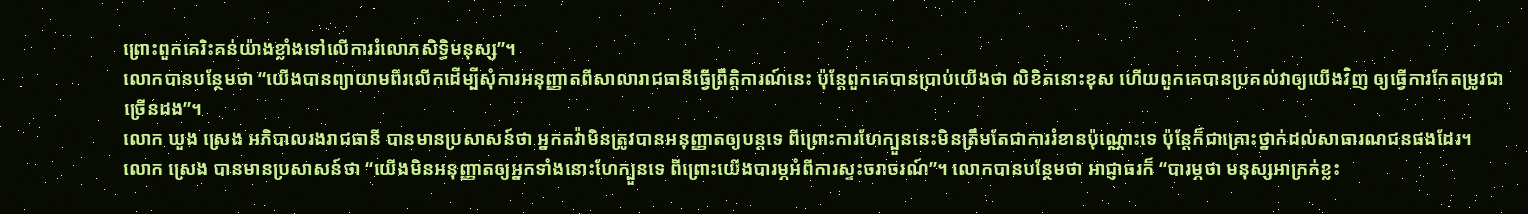ព្រោះពួកគេរិះគន់យ៉ាងខ្លាំងទៅលើការរំលោភសិទ្ធិមនុស្ស”។
លោកបានបន្ថែមថា “យើងបានព្យាយាមពីរលើកដើម្បីសុំការអនុញ្ញាតពីសាលារាជធានីធ្វើព្រឹត្តិការណ៍នេះ ប៉ុន្តែពួកគេបានប្រាប់យើងថា លិខិតនោះខុស ហើយពួកគេបានប្រគល់វាឲ្យយើងវិញ ឲ្យធ្វើការកែតម្រូវជាច្រើនដង”។
លោក ឃួង ស្រេង អភិបាលរងរាជធានី បានមានប្រសាសន៍ថា អ្នកតវ៉ាមិនត្រូវបានអនុញ្ញាតឲ្យបន្តទេ ពីព្រោះការហែក្បួននេះមិនត្រឹមតែជាការរំខានប៉ុណ្ណោះទេ ប៉ុន្តែក៏ជាគ្រោះថ្នាក់ដល់សាធារណជនផងដែរ។
លោក ស្រេង បានមានប្រសាសន៍ថា “យើងមិនអនុញ្ញាតឲ្យអ្នកទាំងនោះហែក្បួនទេ ពីព្រោះយើងបារម្ភអំពីការស្ទះចរាចរណ៍”។ លោកបានបន្ថែមថា អាជ្ញាធរក៏ “បារម្ភថា មនុស្សអាក្រក់ខ្លះ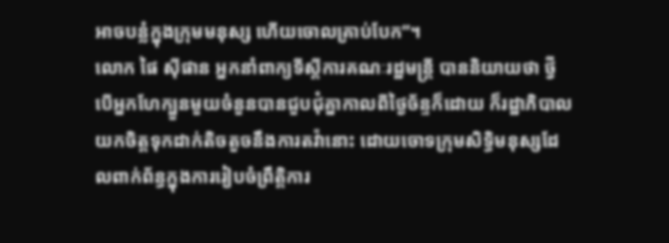អាចបន្លំក្នុងក្រុមមនុស្ស ហើយចោលគ្រាប់បែក”។
លោក ផៃ ស៊ីផាន អ្នកនាំពាក្យទីស្តីការគណៈរដ្ឋមន្ត្រី បាននិយាយថា ថ្វីបើអ្នកហែក្បួនមួយចំនួនបានជួបជុំគ្នាកាលពីថ្ងៃច័ន្ទក៏ដោយ ក៏រដ្ឋាភិបាលយកចិត្តទុកដាក់តិចតួចនឹងការតវ៉ានោះ ដោយចោទក្រុមសិទ្ធិមនុស្សដែលពាក់ព័ន្ធក្នុងការរៀបចំព្រឹត្តិការ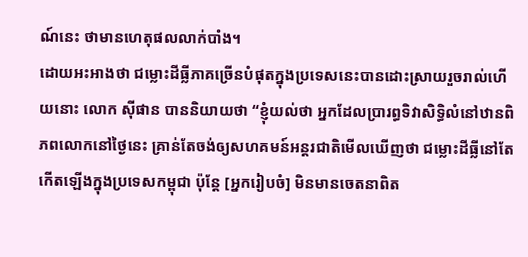ណ៍នេះ ថាមានហេតុផលលាក់បាំង។
ដោយអះអាងថា ជម្លោះដីធ្លីភាគច្រើនបំផុតក្នុងប្រទេសនេះបានដោះស្រាយរួចរាល់ហើយនោះ លោក ស៊ីផាន បាននិយាយថា “ខ្ញុំយល់ថា អ្នកដែលប្រារព្ធទិវាសិទ្ធិលំនៅឋានពិភពលោកនៅថ្ងៃនេះ គ្រាន់តែចង់ឲ្យសហគមន៍អន្តរជាតិមើលឃើញថា ជម្លោះដីធ្លីនៅតែកើតឡើងក្នុងប្រទេសកម្ពុជា ប៉ុន្តែ [អ្នករៀបចំ] មិនមានចេតនាពិត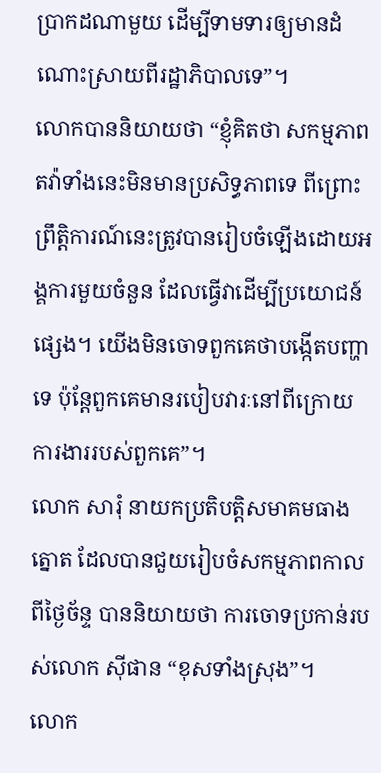ប្រាកដណាមួយ ដើម្បីទាមទារឲ្យមានដំណោះស្រាយពីរដ្ឋាភិបាលទេ”។
លោកបាននិយាយថា “ខ្ញុំគិតថា សកម្មភាពតវ៉ាទាំងនេះមិនមានប្រសិទ្ធភាពទេ ពីព្រោះព្រឹត្តិការណ៍នេះត្រូវបានរៀបចំឡើងដោយអង្គការមួយចំនួន ដែលធ្វើវាដើម្បីប្រយោជន៍ផ្សេង។ យើងមិនចោទពួកគេថាបង្កើតបញ្ហាទេ ប៉ុន្តែពួកគេមានរបៀបវារៈនៅពីក្រោយការងាររបស់ពួកគេ”។
លោក សារុំ នាយកប្រតិបត្តិសមាគមធាងត្នោត ដែលបានជួយរៀបចំសកម្មភាពកាលពីថ្ងៃច័ន្ទ បាននិយាយថា ការចោទប្រកាន់របស់លោក ស៊ីផាន “ខុសទាំងស្រុង”។
លោក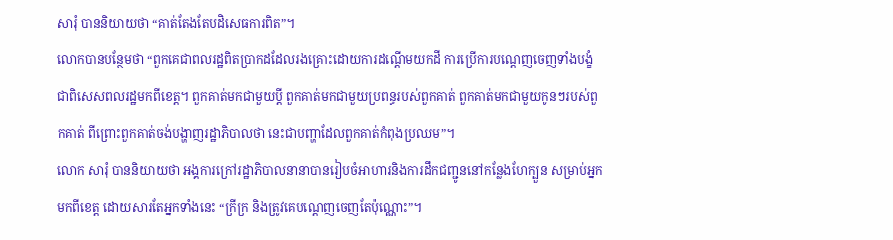សារុំ បាននិយាយថា “គាត់តែងតែបដិសេធការពិត”។
លោកបានបន្ថែមថា “ពួកគេជាពលរដ្ឋពិតប្រាកដដែលរងគ្រោះដោយការដណ្តើមយកដី ការប្រើការបណ្តេញចេញទាំងបង្ខំ ជាពិសេសពលរដ្ឋមកពីខេត្ត។ ពួកគាត់មកជាមួយប្តី ពួកគាត់មកជាមួយប្រពន្ធរបស់ពួកគាត់ ពួកគាត់មកជាមួយកូនៗរបស់ពួកគាត់ ពីព្រោះពួកគាត់ចង់បង្ហាញរដ្ឋាភិបាលថា នេះជាបញ្ហាដែលពួកគាត់កំពុងប្រឈម”។
លោក សារុំ បាននិយាយថា អង្គការក្រៅរដ្ឋាភិបាលនានាបានរៀបចំអាហារនិងការដឹកជញ្ជូននៅកន្លែងហែក្បួន សម្រាប់អ្នកមកពីខេត្ត ដោយសារតែអ្នកទាំងនេះ “ក្រីក្រ និងត្រូវគេបណ្តេញចេញតែប៉ុណ្ណោះ”។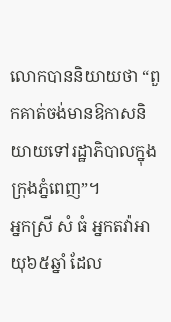លោកបាននិយាយថា “ពួកគាត់ចង់មានឱកាសនិយាយទៅរដ្ឋាភិបាលក្នុងក្រុងភ្នំពេញ”។
អ្នកស្រី សំ ធំ អ្នកតវ៉ាអាយុ៦៥ឆ្នាំ ដែល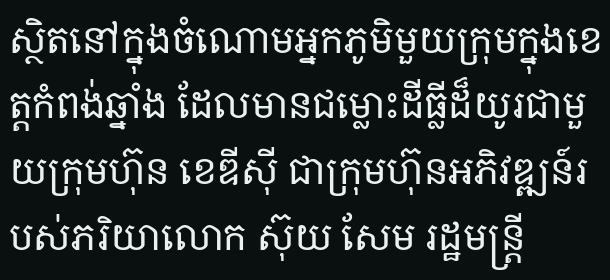ស្ថិតនៅក្នុងចំណោមអ្នកភូមិមួយក្រុមក្នុងខេត្តកំពង់ឆ្នាំង ដែលមានជម្លោះដីធ្លីដ៏យូរជាមួយក្រុមហ៊ុន ខេឌីស៊ី ជាក្រុមហ៊ុនអភិវឌ្ឍន៍របស់ភរិយាលោក ស៊ុយ សែម រដ្ឋមន្ត្រី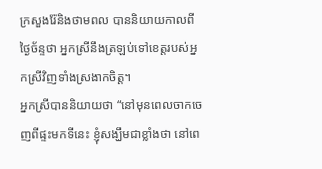ក្រសួងរ៉ែនិងថាមពល បាននិយាយកាលពីថ្ងៃច័ន្ទថា អ្នកស្រីនឹងត្រឡប់ទៅខេត្តរបស់អ្នកស្រីវិញទាំងស្រងាកចិត្ត។
អ្នកស្រីបាននិយាយថា “នៅមុនពេលចាកចេញពីផ្ទះមកទីនេះ ខ្ញុំសង្ឃឹមជាខ្លាំងថា នៅពេ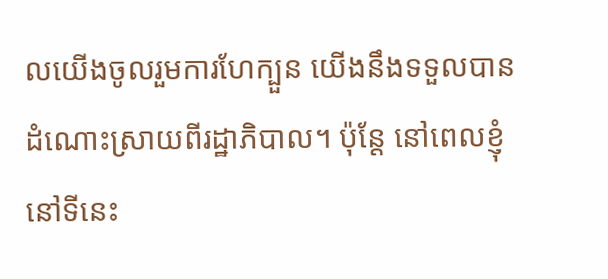លយើងចូលរួមការហែក្បួន យើងនឹងទទួលបានដំណោះស្រាយពីរដ្ឋាភិបាល។ ប៉ុន្តែ នៅពេលខ្ញុំនៅទីនេះ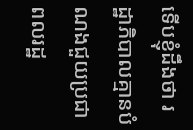ទើបខ្ញុំដឹងថា រដ្ឋាភិបាលគ្មានបំណងជួយប្រជាពលរដ្ឋ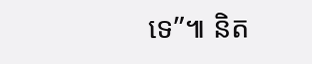ទេ”៕ និត